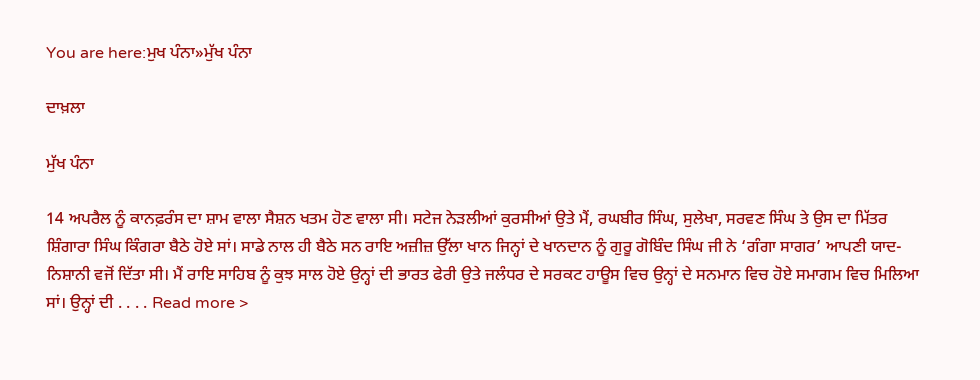You are here:ਮੁਖ ਪੰਨਾ»ਮੁੱਖ ਪੰਨਾ

ਦਾਖ਼ਲਾ

ਮੁੱਖ ਪੰਨਾ

14 ਅਪਰੈਲ ਨੂੰ ਕਾਨਫ਼ਰੰਸ ਦਾ ਸ਼ਾਮ ਵਾਲਾ ਸੈਸ਼ਨ ਖਤਮ ਹੋਣ ਵਾਲਾ ਸੀ। ਸਟੇਜ ਨੇੜਲੀਆਂ ਕੁਰਸੀਆਂ ਉਤੇ ਮੈਂ, ਰਘਬੀਰ ਸਿੰਘ, ਸੁਲੇਖਾ, ਸਰਵਣ ਸਿੰਘ ਤੇ ਉਸ ਦਾ ਮਿੱਤਰ ਸ਼ਿੰਗਾਰਾ ਸਿੰਘ ਕਿੰਗਰਾ ਬੈਠੇ ਹੋਏ ਸਾਂ। ਸਾਡੇ ਨਾਲ ਹੀ ਬੈਠੇ ਸਨ ਰਾਇ ਅਜ਼ੀਜ਼ ਉੱਲਾ ਖਾਨ ਜਿਨ੍ਹਾਂ ਦੇ ਖਾਨਦਾਨ ਨੂੰ ਗੁਰੂ ਗੋਬਿੰਦ ਸਿੰਘ ਜੀ ਨੇ ‘ਗੰਗਾ ਸਾਗਰ’ ਆਪਣੀ ਯਾਦ-ਨਿਸ਼ਾਨੀ ਵਜੋਂ ਦਿੱਤਾ ਸੀ। ਮੈਂ ਰਾਇ ਸਾਹਿਬ ਨੂੰ ਕੁਝ ਸਾਲ ਹੋਏ ਉਨ੍ਹਾਂ ਦੀ ਭਾਰਤ ਫੇਰੀ ਉਤੇ ਜਲੰਧਰ ਦੇ ਸਰਕਟ ਹਾਊਸ ਵਿਚ ਉਨ੍ਹਾਂ ਦੇ ਸਨਮਾਨ ਵਿਚ ਹੋਏ ਸਮਾਗਮ ਵਿਚ ਮਿਲਿਆ ਸਾਂ। ਉਨ੍ਹਾਂ ਦੀ . . . . Read more >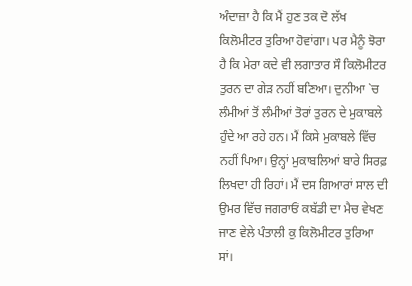ਅੰਦਾਜ਼ਾ ਹੈ ਕਿ ਮੈਂ ਹੁਣ ਤਕ ਦੋ ਲੱਖ ਕਿਲੋਮੀਟਰ ਤੁਰਿਆ ਹੋਵਾਂਗਾ। ਪਰ ਮੈਨੂੰ ਝੋਰਾ ਹੈ ਕਿ ਮੇਰਾ ਕਦੇ ਵੀ ਲਗਾਤਾਰ ਸੌ ਕਿਲੋਮੀਟਰ ਤੁਰਨ ਦਾ ਗੇੜ ਨਹੀਂ ਬਣਿਆ। ਦੁਨੀਆ `ਚ ਲੰਮੀਆਂ ਤੋਂ ਲੰਮੀਆਂ ਤੋਰਾਂ ਤੁਰਨ ਦੇ ਮੁਕਾਬਲੇ ਹੁੰਦੇ ਆ ਰਹੇ ਹਨ। ਮੈਂ ਕਿਸੇ ਮੁਕਾਬਲੇ ਵਿੱਚ ਨਹੀਂ ਪਿਆ। ਉਨ੍ਹਾਂ ਮੁਕਾਬਲਿਆਂ ਬਾਰੇ ਸਿਰਫ਼ ਲਿਖਦਾ ਹੀ ਰਿਹਾਂ। ਮੈਂ ਦਸ ਗਿਆਰਾਂ ਸਾਲ ਦੀ ਉਮਰ ਵਿੱਚ ਜਗਰਾਓਂ ਕਬੱਡੀ ਦਾ ਮੈਚ ਵੇਖਣ ਜਾਣ ਵੇਲੇ ਪੰਤਾਲੀ ਕੁ ਕਿਲੋਮੀਟਰ ਤੁਰਿਆ ਸਾਂ।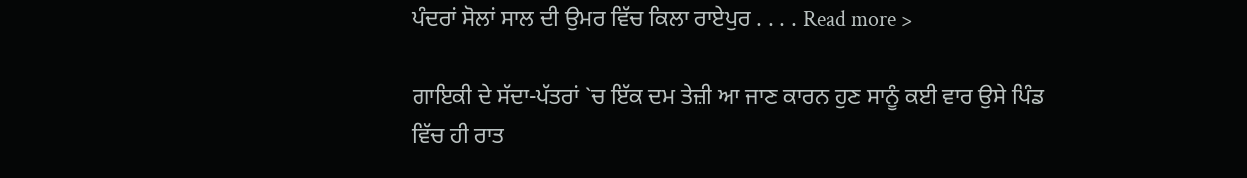ਪੰਦਰਾਂ ਸੋਲਾਂ ਸਾਲ ਦੀ ਉਮਰ ਵਿੱਚ ਕਿਲਾ ਰਾਏਪੁਰ . . . . Read more >

ਗਾਇਕੀ ਦੇ ਸੱਦਾ-ਪੱਤਰਾਂ `ਚ ਇੱਕ ਦਮ ਤੇਜ਼ੀ ਆ ਜਾਣ ਕਾਰਨ ਹੁਣ ਸਾਨੂੰ ਕਈ ਵਾਰ ਉਸੇ ਪਿੰਡ ਵਿੱਚ ਹੀ ਰਾਤ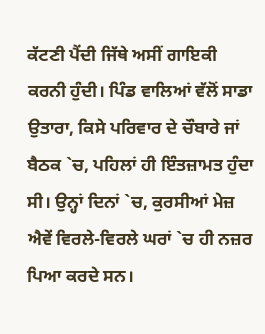ਕੱਟਣੀ ਪੈਂਦੀ ਜਿੱਥੇ ਅਸੀਂ ਗਾਇਕੀ ਕਰਨੀ ਹੁੰਦੀ। ਪਿੰਡ ਵਾਲਿਆਂ ਵੱਲੋਂ ਸਾਡਾ ਉਤਾਰਾ, ਕਿਸੇ ਪਰਿਵਾਰ ਦੇ ਚੌਬਾਰੇ ਜਾਂ ਬੈਠਕ `ਚ, ਪਹਿਲਾਂ ਹੀ ਇੰਤਜ਼ਾਮਤ ਹੁੰਦਾ ਸੀ। ਉਨ੍ਹਾਂ ਦਿਨਾਂ `ਚ, ਕੁਰਸੀਆਂ ਮੇਜ਼ ਐਵੇਂ ਵਿਰਲੇ-ਵਿਰਲੇ ਘਰਾਂ `ਚ ਹੀ ਨਜ਼ਰ ਪਿਆ ਕਰਦੇ ਸਨ।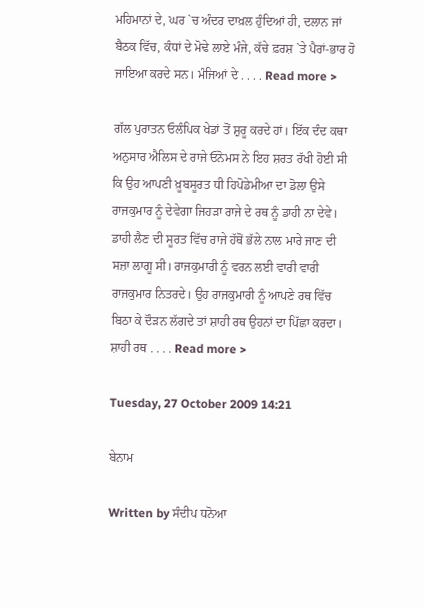ਮਹਿਮਾਨਾਂ ਦੇ, ਘਰ `ਚ ਅੰਦਰ ਦਾਖ਼ਲ ਹੁੰਦਿਆਂ ਹੀ, ਦਲਾਨ ਜਾਂ ਬੈਠਕ ਵਿੱਚ, ਕੰਧਾਂ ਦੇ ਮੋਢੇ ਲਾਏ ਮੰਜੇ, ਕੱਚੇ ਫ਼ਰਸ਼ `ਤੇ ਪੈਰਾਂ-ਭਾਰ ਹੋ ਜਾਇਆ ਕਰਦੇ ਸਨ। ਮੰਜਿਆਂ ਦੇ . . . . Read more >

ਗੱਲ ਪੁਰਾਤਨ ਓਲੰਪਿਕ ਖੇਡਾਂ ਤੋਂ ਸ਼ੁਰੂ ਕਰਦੇ ਹਾਂ। ਇੱਕ ਦੰਦ ਕਥਾ ਅਨੁਸਾਰ ਐਲਿਸ ਦੇ ਰਾਜੇ ਓਨੋਮਸ ਨੇ ਇਹ ਸ਼ਰਤ ਰੱਖੀ ਹੋਈ ਸੀ ਕਿ ਉਹ ਆਪਣੀ ਖ਼ੂਬਸੂਰਤ ਧੀ ਹਿਪੋਡੇਮੀਆ ਦਾ ਡੋਲਾ ਉਸੇ ਰਾਜਕੁਮਾਰ ਨੂੰ ਦੇਵੇਗਾ ਜਿਹੜਾ ਰਾਜੇ ਦੇ ਰਥ ਨੂੰ ਡਾਹੀ ਨਾ ਦੇਵੇ। ਡਾਹੀ ਲੈਣ ਦੀ ਸੂਰਤ ਵਿੱਚ ਰਾਜੇ ਹੱਥੋਂ ਭੱਲੇ ਨਾਲ ਮਾਰੇ ਜਾਣ ਦੀ ਸਜ਼ਾ ਲਾਗੂ ਸੀ। ਰਾਜਕੁਮਾਰੀ ਨੂੰ ਵਰਨ ਲਈ ਵਾਰੀ ਵਾਰੀ ਰਾਜਕੁਮਾਰ ਨਿਤਰਦੇ। ਉਹ ਰਾਜਕੁਮਾਰੀ ਨੂੰ ਆਪਣੇ ਰਥ ਵਿੱਚ ਬਿਠਾ ਕੇ ਦੌੜਨ ਲੱਗਦੇ ਤਾਂ ਸ਼ਾਹੀ ਰਥ ਉਹਨਾਂ ਦਾ ਪਿੱਛਾ ਕਰਦਾ। ਸ਼ਾਹੀ ਰਥ . . . . Read more >

Tuesday, 27 October 2009 14:21

ਬੇਨਾਮ

Written by ਸੰਦੀਪ ਧਨੋਆ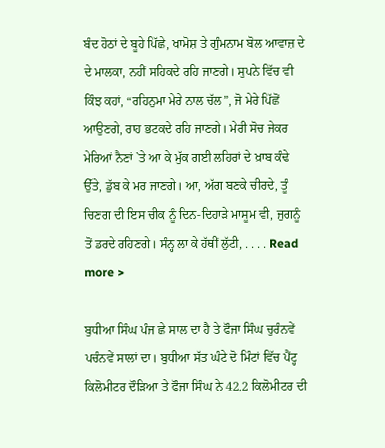ਬੰਦ ਹੋਠਾਂ ਦੇ ਬੂਹੇ ਪਿੱਛੇ, ਖਾਮੋਸ਼ ਤੇ ਗੁੰਮਨਾਮ ਬੋਲ ਆਵਾਜ਼ ਦੇ ਦੇ ਮਾਲਕਾ, ਨਹੀਂ ਸਹਿਕਦੇ ਰਹਿ ਜਾਣਗੇ। ਸੁਪਨੇ ਵਿੱਚ ਵੀ ਕਿੰਝ ਕਹਾਂ, “ਰਹਿਨੁਮਾ ਮੇਰੇ ਨਾਲ ਚੱਲ”, ਜੋ ਮੇਰੇ ਪਿੱਛੋਂ ਆਉਣਗੇ, ਰਾਹ ਭਟਕਦੇ ਰਹਿ ਜਾਣਗੇ। ਮੇਰੀ ਸੋਚ ਜੇਕਰ ਮੇਰਿਆਂ ਨੈਣਾਂ `ਤੇ ਆ ਕੇ ਮੁੱਕ ਗਈ ਲਹਿਰਾਂ ਦੇ ਖ਼ਾਬ ਕੰਢੇ ਉੱਤੇ, ਡੁੱਬ ਕੇ ਮਰ ਜਾਣਗੇ। ਆ, ਅੱਗ ਬਣਕੇ ਚੀਰਦੇ, ਤੂੰ ਚਿਣਗ ਦੀ ਇਸ ਚੀਕ ਨੂੰ ਦਿਨ-ਦਿਹਾੜੇ ਮਾਸੂਮ ਵੀ, ਜੁਗਨੂੰ ਤੋਂ ਡਰਦੇ ਰਹਿਣਗੇ। ਸੰਨ੍ਹ ਲਾ ਕੇ ਹੱਥੀਂ ਲੁੱਟੀ, . . . . Read more >

ਬੁਧੀਆ ਸਿੰਘ ਪੰਜ ਛੇ ਸਾਲ ਦਾ ਹੈ ਤੇ ਫੌਜਾ ਸਿੰਘ ਚੁਰੰਨਵੇਂ ਪਚੰਨਵੇਂ ਸਾਲਾਂ ਦਾ। ਬੁਧੀਆ ਸੱਤ ਘੰਟੇ ਦੋ ਮਿੰਟਾਂ ਵਿੱਚ ਪੈਂਟ੍ਹ ਕਿਲੋਮੀਟਰ ਦੌੜਿਆ ਤੇ ਫੌਜਾ ਸਿੰਘ ਨੇ 42.2 ਕਿਲੋਮੀਟਰ ਦੀ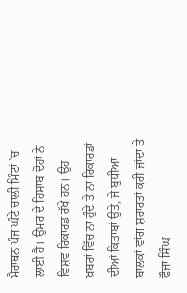ਮੈਰਾਥਨ ਪੰਜ ਘੰਟੇ ਚਾਲੀ ਮਿੰਟਾਂ `ਚ ਲਾਈ ਹੈ। ਉਮਰ ਦੇ ਹਿਸਾਬ ਦੋਹਾਂ ਨੇ ਵਿਸ਼ਵ ਰਿਕਾਰਡ ਰੱਖੇ ਹਨ। ਉਹ ਖ਼ਬਰਾਂ ਵਿੱਚ ਨਾ ਹੁੰਦੇ ਤੇ ਨਾ ਰਿਕਾਰਡਾਂ ਦੀਆਂ ਕਿਤਾਬਾਂ ਉਤੇ, ਜੇ ਬੁਧੀਆ ਬਾਲਕਾਂ ਵਾਂਗ ਸ਼ਰਾਰਤਾਂ ਕਰੀ ਜਾਂਦਾ ਤੇ ਫੌਜਾ ਸਿੰਘ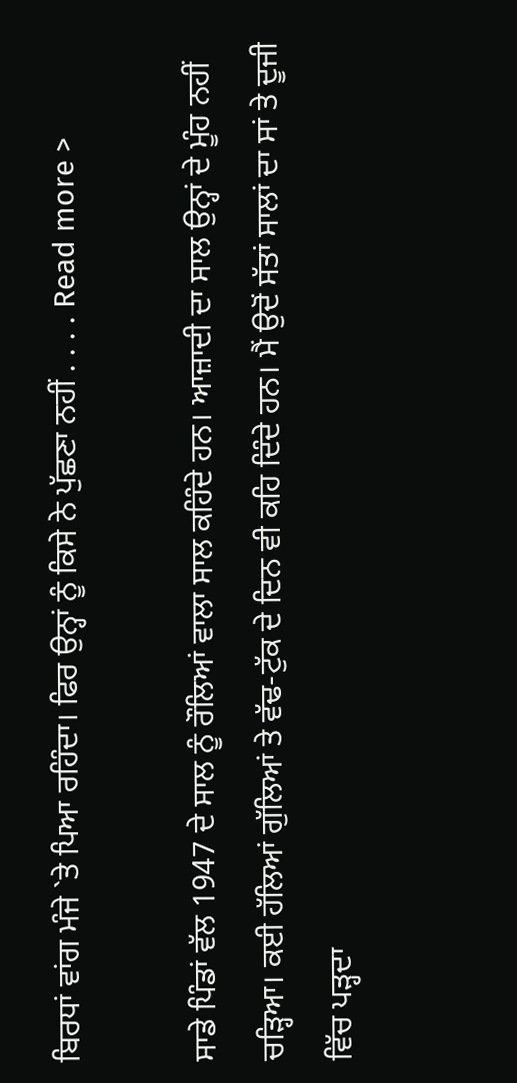ਬਿਰਧਾਂ ਵਾਂਗ ਮੰਜੇ `ਤੇ ਪਿਆ ਰਹਿੰਦਾ। ਫਿਰ ਉਨ੍ਹਾਂ ਨੂੰ ਕਿਸੇ ਨੇ ਪੁੱਛਣਾ ਨਹੀਂ . . . . Read more >

ਸਾਡੇ ਪਿੰਡਾਂ ਵੱਲ 1947 ਦੇ ਸਾਲ ਨੂੰ ਰੌਲਿਆਂ ਵਾਲਾ ਸਾਲ ਕਹਿੰਦੇ ਹਨ। ਆਜ਼ਾਦੀ ਦਾ ਸਾਲ ਉਨ੍ਹਾਂ ਦੇ ਮੂੰਹ ਨਹੀਂ ਚੜ੍ਹਿਆ। ਕਈ ਹੱਲਿਆਂ ਗੁੱਲਿਆਂ ਤੇ ਵੱਢ-ਟੁੱਕ ਦੇ ਦਿਨ ਵੀ ਕਹਿ ਦਿੰਦੇ ਹਨ। ਮੈਂ ਉਦੋਂ ਸੱਤਾਂ ਸਾਲਾਂ ਦਾ ਸਾਂ ਤੇ ਦੂਜੀ ਵਿੱਚ ਪੜ੍ਹਦਾ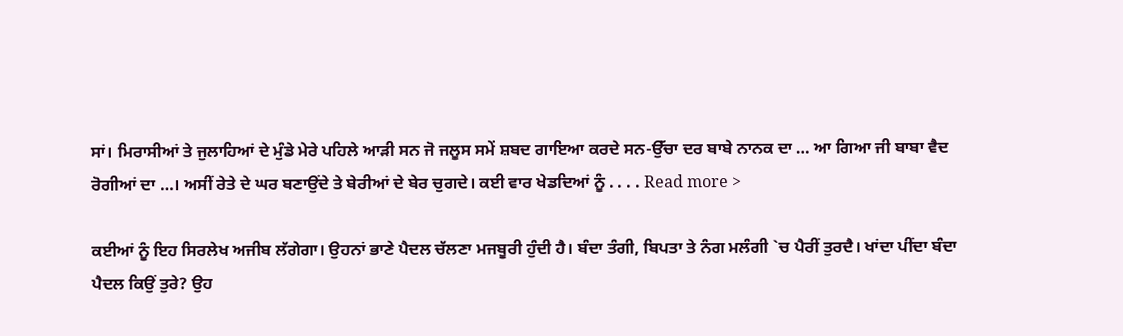ਸਾਂ। ਮਿਰਾਸੀਆਂ ਤੇ ਜੁਲਾਹਿਆਂ ਦੇ ਮੁੰਡੇ ਮੇਰੇ ਪਹਿਲੇ ਆੜੀ ਸਨ ਜੋ ਜਲੂਸ ਸਮੇਂ ਸ਼ਬਦ ਗਾਇਆ ਕਰਦੇ ਸਨ-ਉੱਚਾ ਦਰ ਬਾਬੇ ਨਾਨਕ ਦਾ … ਆ ਗਿਆ ਜੀ ਬਾਬਾ ਵੈਦ ਰੋਗੀਆਂ ਦਾ …। ਅਸੀਂ ਰੇਤੇ ਦੇ ਘਰ ਬਣਾਉਂਦੇ ਤੇ ਬੇਰੀਆਂ ਦੇ ਬੇਰ ਚੁਗਦੇ। ਕਈ ਵਾਰ ਖੇਡਦਿਆਂ ਨੂੰ . . . . Read more >

ਕਈਆਂ ਨੂੰ ਇਹ ਸਿਰਲੇਖ ਅਜੀਬ ਲੱਗੇਗਾ। ਉਹਨਾਂ ਭਾਣੇ ਪੈਦਲ ਚੱਲਣਾ ਮਜਬੂਰੀ ਹੁੰਦੀ ਹੈ। ਬੰਦਾ ਤੰਗੀ, ਬਿਪਤਾ ਤੇ ਨੰਗ ਮਲੰਗੀ `ਚ ਪੈਰੀਂ ਤੁਰਦੈ। ਖਾਂਦਾ ਪੀਂਦਾ ਬੰਦਾ ਪੈਦਲ ਕਿਉਂ ਤੁਰੇ? ਉਹ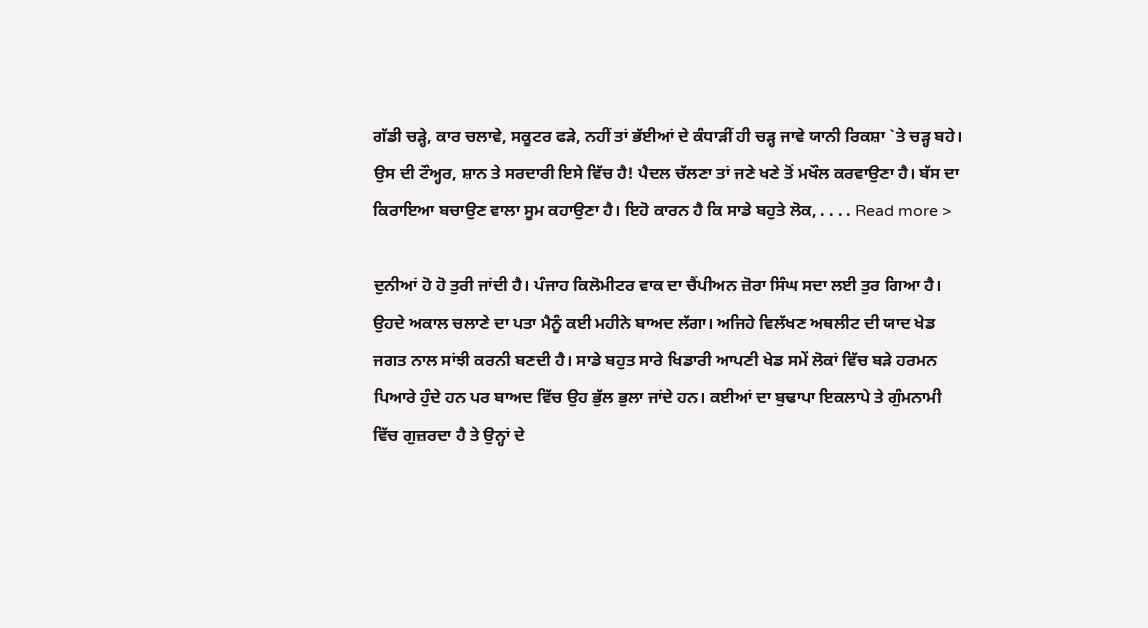ਗੱਡੀ ਚੜ੍ਹੇ, ਕਾਰ ਚਲਾਵੇ, ਸਕੂਟਰ ਫੜੇ, ਨਹੀਂ ਤਾਂ ਭੱਈਆਂ ਦੇ ਕੰਧਾੜੀਂ ਹੀ ਚੜ੍ਹ ਜਾਵੇ ਯਾਨੀ ਰਿਕਸ਼ਾ `ਤੇ ਚੜ੍ਹ ਬਹੇ। ਉਸ ਦੀ ਟੌਅ੍ਹਰ, ਸ਼ਾਨ ਤੇ ਸਰਦਾਰੀ ਇਸੇ ਵਿੱਚ ਹੈ! ਪੈਦਲ ਚੱਲਣਾ ਤਾਂ ਜਣੇ ਖਣੇ ਤੋਂ ਮਖੌਲ ਕਰਵਾਉਣਾ ਹੈ। ਬੱਸ ਦਾ ਕਿਰਾਇਆ ਬਚਾਉਣ ਵਾਲਾ ਸੂਮ ਕਹਾਉਣਾ ਹੈ। ਇਹੋ ਕਾਰਨ ਹੈ ਕਿ ਸਾਡੇ ਬਹੁਤੇ ਲੋਕ, . . . . Read more >

ਦੁਨੀਆਂ ਹੋ ਹੋ ਤੁਰੀ ਜਾਂਦੀ ਹੈ। ਪੰਜਾਹ ਕਿਲੋਮੀਟਰ ਵਾਕ ਦਾ ਚੈਂਪੀਅਨ ਜ਼ੋਰਾ ਸਿੰਘ ਸਦਾ ਲਈ ਤੁਰ ਗਿਆ ਹੈ। ਉਹਦੇ ਅਕਾਲ ਚਲਾਣੇ ਦਾ ਪਤਾ ਮੈਨੂੰ ਕਈ ਮਹੀਨੇ ਬਾਅਦ ਲੱਗਾ। ਅਜਿਹੇ ਵਿਲੱਖਣ ਅਥਲੀਟ ਦੀ ਯਾਦ ਖੇਡ ਜਗਤ ਨਾਲ ਸਾਂਝੀ ਕਰਨੀ ਬਣਦੀ ਹੈ। ਸਾਡੇ ਬਹੁਤ ਸਾਰੇ ਖਿਡਾਰੀ ਆਪਣੀ ਖੇਡ ਸਮੇਂ ਲੋਕਾਂ ਵਿੱਚ ਬੜੇ ਹਰਮਨ ਪਿਆਰੇ ਹੁੰਦੇ ਹਨ ਪਰ ਬਾਅਦ ਵਿੱਚ ਉਹ ਭੁੱਲ ਭੁਲਾ ਜਾਂਦੇ ਹਨ। ਕਈਆਂ ਦਾ ਬੁਢਾਪਾ ਇਕਲਾਪੇ ਤੇ ਗੁੰਮਨਾਮੀ ਵਿੱਚ ਗੁਜ਼ਰਦਾ ਹੈ ਤੇ ਉਨ੍ਹਾਂ ਦੇ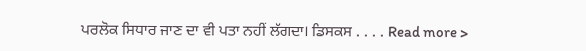ਪਰਲੋਕ ਸਿਧਾਰ ਜਾਣ ਦਾ ਵੀ ਪਤਾ ਨਹੀਂ ਲੱਗਦਾ। ਡਿਸਕਸ . . . . Read more >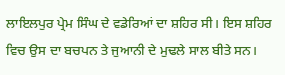ਲਾਇਲਪੁਰ ਪ੍ਰੇਮ ਸਿੰਘ ਦੇ ਵਡੇਰਿਆਂ ਦਾ ਸ਼ਹਿਰ ਸੀ। ਇਸ ਸ਼ਹਿਰ ਵਿਚ ਉਸ ਦਾ ਬਚਪਨ ਤੇ ਜੁਆਨੀ ਦੇ ਮੁਢਲੇ ਸਾਲ ਬੀਤੇ ਸਨ।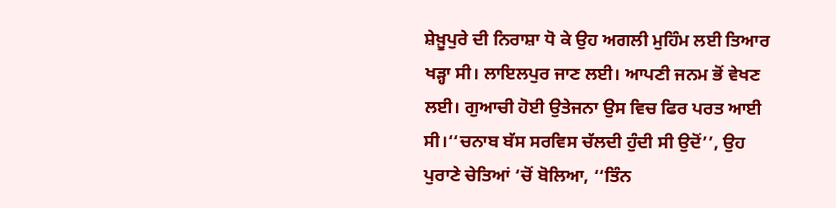ਸ਼ੇਖ਼ੂਪੁਰੇ ਦੀ ਨਿਰਾਸ਼ਾ ਧੋ ਕੇ ਉਹ ਅਗਲੀ ਮੁਹਿੰਮ ਲਈ ਤਿਆਰ ਖੜ੍ਹਾ ਸੀ। ਲਾਇਲਪੁਰ ਜਾਣ ਲਈ। ਆਪਣੀ ਜਨਮ ਭੋਂ ਵੇਖਣ ਲਈ। ਗੁਆਚੀ ਹੋਈ ਉਤੇਜਨਾ ਉਸ ਵਿਚ ਫਿਰ ਪਰਤ ਆਈ ਸੀ।‘‘ਚਨਾਬ ਬੱਸ ਸਰਵਿਸ ਚੱਲਦੀ ਹੁੰਦੀ ਸੀ ਉਦੋਂ’’, ਉਹ ਪੁਰਾਣੇ ਚੇਤਿਆਂ ‘ਚੋਂ ਬੋਲਿਆ, ‘‘ਤਿੰਨ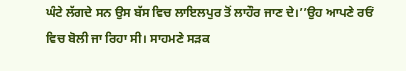ਘੰਟੇ ਲੱਗਦੇ ਸਨ ਉਸ ਬੱਸ ਵਿਚ ਲਾਇਲਪੁਰ ਤੋਂ ਲਾਹੌਰ ਜਾਣ ਦੇ।’’ਉਹ ਆਪਣੇ ਰਓਂ ਵਿਚ ਬੋਲੀ ਜਾ ਰਿਹਾ ਸੀ। ਸਾਹਮਣੇ ਸੜਕ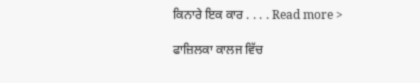ਕਿਨਾਰੇ ਇਕ ਕਾਰ . . . . Read more >

ਫਾਜ਼ਿਲਕਾ ਕਾਲਜ ਵਿੱਚ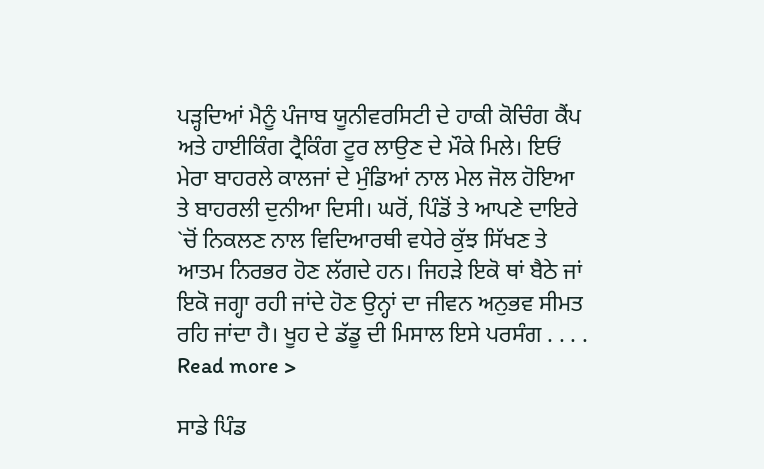ਪੜ੍ਹਦਿਆਂ ਮੈਨੂੰ ਪੰਜਾਬ ਯੂਨੀਵਰਸਿਟੀ ਦੇ ਹਾਕੀ ਕੋਚਿੰਗ ਕੈਂਪ ਅਤੇ ਹਾਈਕਿੰਗ ਟ੍ਰੈਕਿੰਗ ਟੂਰ ਲਾਉਣ ਦੇ ਮੌਕੇ ਮਿਲੇ। ਇਓਂ ਮੇਰਾ ਬਾਹਰਲੇ ਕਾਲਜਾਂ ਦੇ ਮੁੰਡਿਆਂ ਨਾਲ ਮੇਲ ਜੋਲ ਹੋਇਆ ਤੇ ਬਾਹਰਲੀ ਦੁਨੀਆ ਦਿਸੀ। ਘਰੋਂ, ਪਿੰਡੋਂ ਤੇ ਆਪਣੇ ਦਾਇਰੇ `ਚੋਂ ਨਿਕਲਣ ਨਾਲ ਵਿਦਿਆਰਥੀ ਵਧੇਰੇ ਕੁੱਝ ਸਿੱਖਣ ਤੇ ਆਤਮ ਨਿਰਭਰ ਹੋਣ ਲੱਗਦੇ ਹਨ। ਜਿਹੜੇ ਇਕੋ ਥਾਂ ਬੈਠੇ ਜਾਂ ਇਕੋ ਜਗ੍ਹਾ ਰਹੀ ਜਾਂਦੇ ਹੋਣ ਉਨ੍ਹਾਂ ਦਾ ਜੀਵਨ ਅਨੁਭਵ ਸੀਮਤ ਰਹਿ ਜਾਂਦਾ ਹੈ। ਖੂਹ ਦੇ ਡੱਡੂ ਦੀ ਮਿਸਾਲ ਇਸੇ ਪਰਸੰਗ . . . . Read more >

ਸਾਡੇ ਪਿੰਡ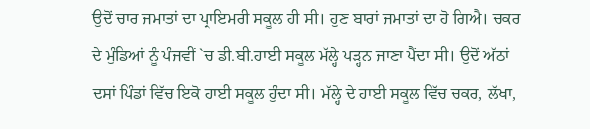ਉਦੋਂ ਚਾਰ ਜਮਾਤਾਂ ਦਾ ਪ੍ਰਾਇਮਰੀ ਸਕੂਲ ਹੀ ਸੀ। ਹੁਣ ਬਾਰਾਂ ਜਮਾਤਾਂ ਦਾ ਹੋ ਗਿਐ। ਚਕਰ ਦੇ ਮੁੰਡਿਆਂ ਨੂੰ ਪੰਜਵੀਂ `ਚ ਡੀ.ਬੀ.ਹਾਈ ਸਕੂਲ ਮੱਲ੍ਹੇ ਪੜ੍ਹਨ ਜਾਣਾ ਪੈਂਦਾ ਸੀ। ਉਦੋਂ ਅੱਠਾਂ ਦਸਾਂ ਪਿੰਡਾਂ ਵਿੱਚ ਇਕੋ ਹਾਈ ਸਕੂਲ ਹੁੰਦਾ ਸੀ। ਮੱਲ੍ਹੇ ਦੇ ਹਾਈ ਸਕੂਲ ਵਿੱਚ ਚਕਰ, ਲੱਖਾ,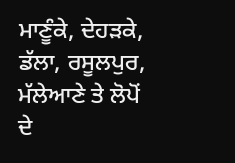ਮਾਣੂੰਕੇ, ਦੇਹੜਕੇ, ਡੱਲਾ, ਰਸੂਲਪੁਰ, ਮੱਲੇਆਣੇ ਤੇ ਲੋਪੋਂ ਦੇ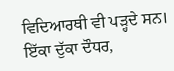ਵਿਦਿਆਰਥੀ ਵੀ ਪੜ੍ਹਦੇ ਸਨ। ਇੱਕਾ ਦੁੱਕਾ ਦੌਧਰ,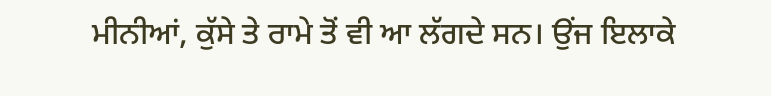ਮੀਨੀਆਂ, ਕੁੱਸੇ ਤੇ ਰਾਮੇ ਤੋਂ ਵੀ ਆ ਲੱਗਦੇ ਸਨ। ਉਂਜ ਇਲਾਕੇ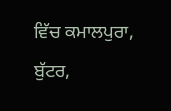ਵਿੱਚ ਕਮਾਲਪੁਰਾ, ਬੁੱਟਰ,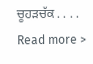ਚੂਹੜਚੱਕ . . . . Read more >